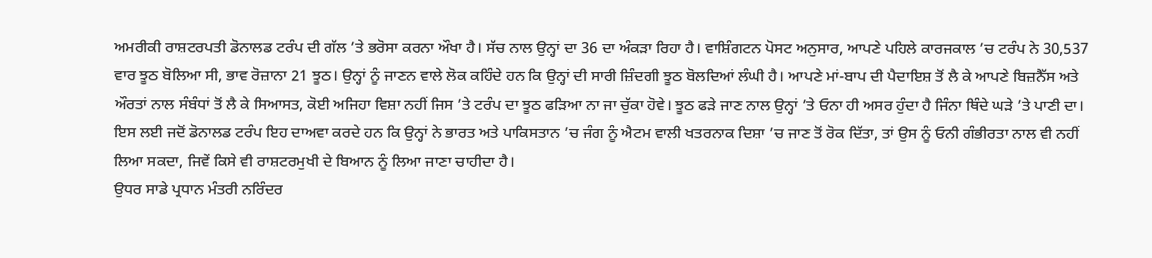ਅਮਰੀਕੀ ਰਾਸ਼ਟਰਪਤੀ ਡੋਨਾਲਡ ਟਰੰਪ ਦੀ ਗੱਲ ’ਤੇ ਭਰੋਸਾ ਕਰਨਾ ਔਖਾ ਹੈ। ਸੱਚ ਨਾਲ ਉਨ੍ਹਾਂ ਦਾ 36 ਦਾ ਅੰਕੜਾ ਰਿਹਾ ਹੈ। ਵਾਸ਼ਿੰਗਟਨ ਪੋਸਟ ਅਨੁਸਾਰ, ਆਪਣੇ ਪਹਿਲੇ ਕਾਰਜਕਾਲ ’ਚ ਟਰੰਪ ਨੇ 30,537 ਵਾਰ ਝੂਠ ਬੋਲਿਆ ਸੀ, ਭਾਵ ਰੋਜ਼ਾਨਾ 21 ਝੂਠ। ਉਨ੍ਹਾਂ ਨੂੰ ਜਾਣਨ ਵਾਲੇ ਲੋਕ ਕਹਿੰਦੇ ਹਨ ਕਿ ਉਨ੍ਹਾਂ ਦੀ ਸਾਰੀ ਜ਼ਿੰਦਗੀ ਝੂਠ ਬੋਲਦਿਆਂ ਲੰਘੀ ਹੈ। ਆਪਣੇ ਮਾਂ-ਬਾਪ ਦੀ ਪੈਦਾਇਸ਼ ਤੋਂ ਲੈ ਕੇ ਆਪਣੇ ਬਿਜ਼ਨੈੱਸ ਅਤੇ ਔਰਤਾਂ ਨਾਲ ਸੰਬੰਧਾਂ ਤੋਂ ਲੈ ਕੇ ਸਿਆਸਤ, ਕੋਈ ਅਜਿਹਾ ਵਿਸ਼ਾ ਨਹੀਂ ਜਿਸ ’ਤੇ ਟਰੰਪ ਦਾ ਝੂਠ ਫੜਿਆ ਨਾ ਜਾ ਚੁੱਕਾ ਹੋਵੇ। ਝੂਠ ਫੜੇ ਜਾਣ ਨਾਲ ਉਨ੍ਹਾਂ ’ਤੇ ਓਨਾ ਹੀ ਅਸਰ ਹੁੰਦਾ ਹੈ ਜਿੰਨਾ ਥਿੰਦੇ ਘੜੇ ’ਤੇ ਪਾਣੀ ਦਾ। ਇਸ ਲਈ ਜਦੋਂ ਡੋਨਾਲਡ ਟਰੰਪ ਇਹ ਦਾਅਵਾ ਕਰਦੇ ਹਨ ਕਿ ਉਨ੍ਹਾਂ ਨੇ ਭਾਰਤ ਅਤੇ ਪਾਕਿਸਤਾਨ ’ਚ ਜੰਗ ਨੂੰ ਐਟਮ ਵਾਲੀ ਖਤਰਨਾਕ ਦਿਸ਼ਾ ’ਚ ਜਾਣ ਤੋਂ ਰੋਕ ਦਿੱਤਾ, ਤਾਂ ਉਸ ਨੂੰ ਓਨੀ ਗੰਭੀਰਤਾ ਨਾਲ ਵੀ ਨਹੀਂ ਲਿਆ ਸਕਦਾ, ਜਿਵੇਂ ਕਿਸੇ ਵੀ ਰਾਸ਼ਟਰਮੁਖੀ ਦੇ ਬਿਆਨ ਨੂੰ ਲਿਆ ਜਾਣਾ ਚਾਹੀਦਾ ਹੈ।
ਉਧਰ ਸਾਡੇ ਪ੍ਰਧਾਨ ਮੰਤਰੀ ਨਰਿੰਦਰ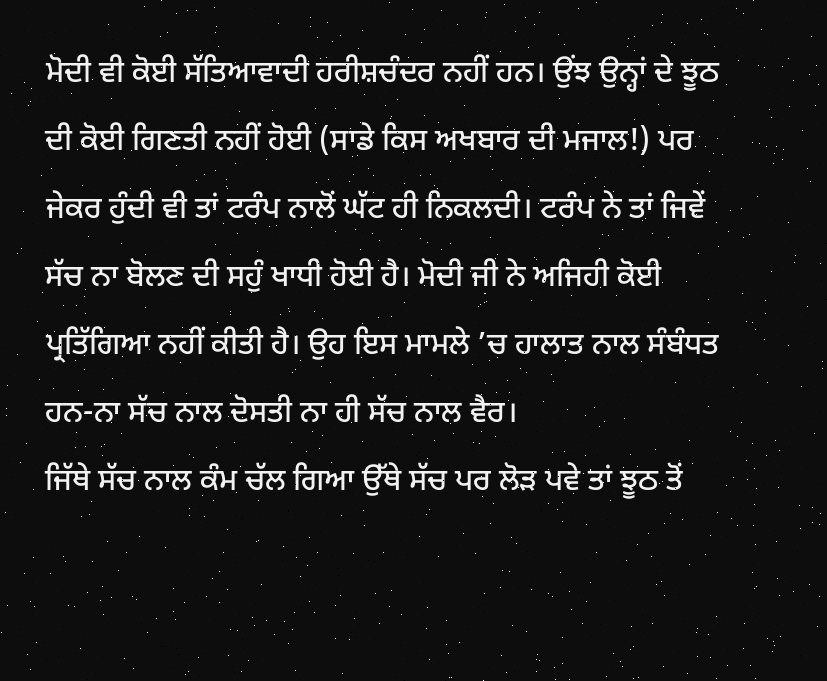ਮੋਦੀ ਵੀ ਕੋਈ ਸੱਤਿਆਵਾਦੀ ਹਰੀਸ਼ਚੰਦਰ ਨਹੀਂ ਹਨ। ਉਂਝ ਉਨ੍ਹਾਂ ਦੇ ਝੂਠ ਦੀ ਕੋਈ ਗਿਣਤੀ ਨਹੀਂ ਹੋਈ (ਸਾਡੇ ਕਿਸ ਅਖਬਾਰ ਦੀ ਮਜਾਲ!) ਪਰ ਜੇਕਰ ਹੁੰਦੀ ਵੀ ਤਾਂ ਟਰੰਪ ਨਾਲੋਂ ਘੱਟ ਹੀ ਨਿਕਲਦੀ। ਟਰੰਪ ਨੇ ਤਾਂ ਜਿਵੇਂ ਸੱਚ ਨਾ ਬੋਲਣ ਦੀ ਸਹੁੰ ਖਾਧੀ ਹੋਈ ਹੈ। ਮੋਦੀ ਜੀ ਨੇ ਅਜਿਹੀ ਕੋਈ ਪ੍ਰਤਿੱਗਿਆ ਨਹੀਂ ਕੀਤੀ ਹੈ। ਉਹ ਇਸ ਮਾਮਲੇ ’ਚ ਹਾਲਾਤ ਨਾਲ ਸੰਬੰਧਤ ਹਨ-ਨਾ ਸੱਚ ਨਾਲ ਦੋਸਤੀ ਨਾ ਹੀ ਸੱਚ ਨਾਲ ਵੈਰ।
ਜਿੱਥੇ ਸੱਚ ਨਾਲ ਕੰਮ ਚੱਲ ਗਿਆ ਉੱਥੇ ਸੱਚ ਪਰ ਲੋੜ ਪਵੇ ਤਾਂ ਝੂਠ ਤੋਂ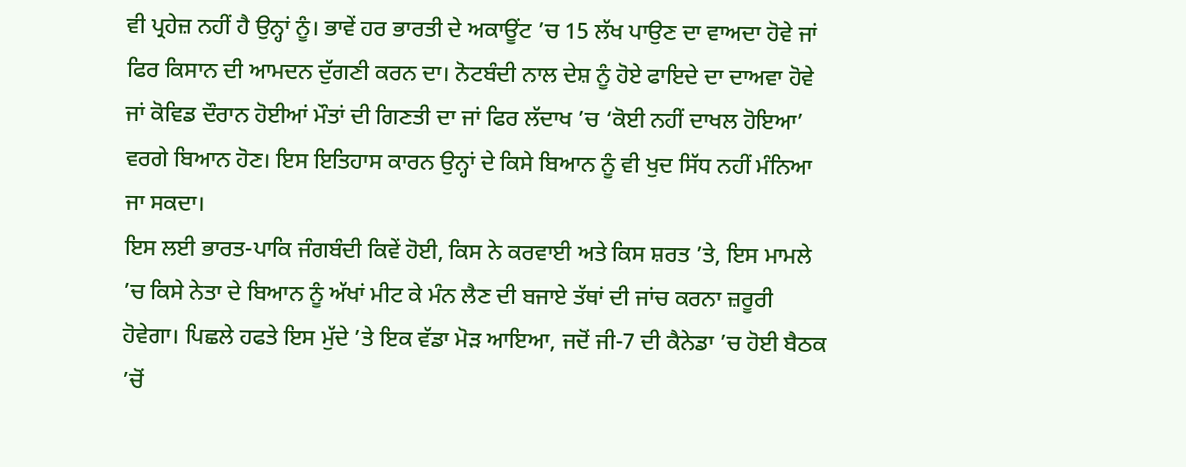ਵੀ ਪ੍ਰਹੇਜ਼ ਨਹੀਂ ਹੈ ਉਨ੍ਹਾਂ ਨੂੰ। ਭਾਵੇਂ ਹਰ ਭਾਰਤੀ ਦੇ ਅਕਾਊਂਟ ’ਚ 15 ਲੱਖ ਪਾਉਣ ਦਾ ਵਾਅਦਾ ਹੋਵੇ ਜਾਂ ਫਿਰ ਕਿਸਾਨ ਦੀ ਆਮਦਨ ਦੁੱਗਣੀ ਕਰਨ ਦਾ। ਨੋਟਬੰਦੀ ਨਾਲ ਦੇਸ਼ ਨੂੰ ਹੋਏ ਫਾਇਦੇ ਦਾ ਦਾਅਵਾ ਹੋਵੇ ਜਾਂ ਕੋਵਿਡ ਦੌਰਾਨ ਹੋਈਆਂ ਮੌਤਾਂ ਦੀ ਗਿਣਤੀ ਦਾ ਜਾਂ ਫਿਰ ਲੱਦਾਖ ’ਚ ‘ਕੋਈ ਨਹੀਂ ਦਾਖਲ ਹੋਇਆ’ ਵਰਗੇ ਬਿਆਨ ਹੋਣ। ਇਸ ਇਤਿਹਾਸ ਕਾਰਨ ਉਨ੍ਹਾਂ ਦੇ ਕਿਸੇ ਬਿਆਨ ਨੂੰ ਵੀ ਖੁਦ ਸਿੱਧ ਨਹੀਂ ਮੰਨਿਆ ਜਾ ਸਕਦਾ।
ਇਸ ਲਈ ਭਾਰਤ-ਪਾਕਿ ਜੰਗਬੰਦੀ ਕਿਵੇਂ ਹੋਈ, ਕਿਸ ਨੇ ਕਰਵਾਈ ਅਤੇ ਕਿਸ ਸ਼ਰਤ ’ਤੇ, ਇਸ ਮਾਮਲੇ ’ਚ ਕਿਸੇ ਨੇਤਾ ਦੇ ਬਿਆਨ ਨੂੰ ਅੱਖਾਂ ਮੀਟ ਕੇ ਮੰਨ ਲੈਣ ਦੀ ਬਜਾਏ ਤੱਥਾਂ ਦੀ ਜਾਂਚ ਕਰਨਾ ਜ਼ਰੂਰੀ ਹੋਵੇਗਾ। ਪਿਛਲੇ ਹਫਤੇ ਇਸ ਮੁੱਦੇ ’ਤੇ ਇਕ ਵੱਡਾ ਮੋੜ ਆਇਆ, ਜਦੋਂ ਜੀ-7 ਦੀ ਕੈਨੇਡਾ ’ਚ ਹੋਈ ਬੈਠਕ ’ਚੋਂ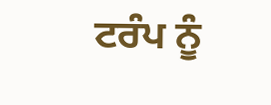ਟਰੰਪ ਨੂੰ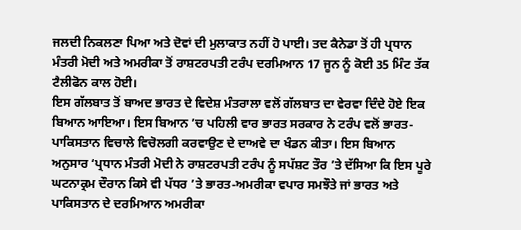ਜਲਦੀ ਨਿਕਲਣਾ ਪਿਆ ਅਤੇ ਦੋਵਾਂ ਦੀ ਮੁਲਾਕਾਤ ਨਹੀਂ ਹੋ ਪਾਈ। ਤਦ ਕੈਨੇਡਾ ਤੋਂ ਹੀ ਪ੍ਰਧਾਨ ਮੰਤਰੀ ਮੋਦੀ ਅਤੇ ਅਮਰੀਕਾ ਤੋਂ ਰਾਸ਼ਟਰਪਤੀ ਟਰੰਪ ਦਰਮਿਆਨ 17 ਜੂਨ ਨੂੰ ਕੋਈ 35 ਮਿੰਟ ਤੱਕ ਟੈਲੀਫੋਨ ਕਾਲ ਹੋਈ।
ਇਸ ਗੱਲਬਾਤ ਤੋਂ ਬਾਅਦ ਭਾਰਤ ਦੇ ਵਿਦੇਸ਼ ਮੰਤਰਾਲਾ ਵਲੋਂ ਗੱਲਬਾਤ ਦਾ ਵੇਰਵਾ ਦਿੰਦੇ ਹੋਏ ਇਕ ਬਿਆਨ ਆਇਆ। ਇਸ ਬਿਆਨ ’ਚ ਪਹਿਲੀ ਵਾਰ ਭਾਰਤ ਸਰਕਾਰ ਨੇ ਟਰੰਪ ਵਲੋਂ ਭਾਰਤ-ਪਾਕਿਸਤਾਨ ਵਿਚਾਲੇ ਵਿਚੋਲਗੀ ਕਰਵਾਉਣ ਦੇ ਦਾਅਵੇ ਦਾ ਖੰਡਨ ਕੀਤਾ। ਇਸ ਬਿਆਨ ਅਨੁਸਾਰ ‘ਪ੍ਰਧਾਨ ਮੰਤਰੀ ਮੋਦੀ ਨੇ ਰਾਸ਼ਟਰਪਤੀ ਟਰੰਪ ਨੂੰ ਸਪੱਸ਼ਟ ਤੌਰ ’ਤੇ ਦੱਸਿਆ ਕਿ ਇਸ ਪੂਰੇ ਘਟਨਾਕ੍ਰਮ ਦੌਰਾਨ ਕਿਸੇ ਵੀ ਪੱਧਰ ’ਤੇ ਭਾਰਤ-ਅਮਰੀਕਾ ਵਪਾਰ ਸਮਝੌਤੇ ਜਾਂ ਭਾਰਤ ਅਤੇ ਪਾਕਿਸਤਾਨ ਦੇ ਦਰਮਿਆਨ ਅਮਰੀਕਾ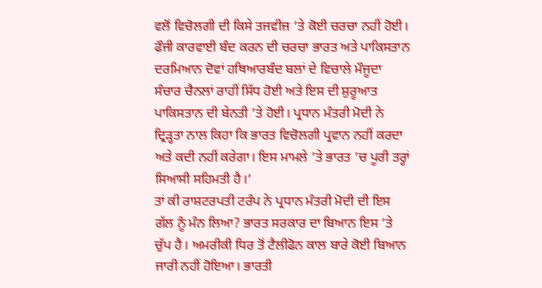ਵਲੋਂ ਵਿਚੋਲਗੀ ਦੀ ਕਿਸੇ ਤਜਵੀਜ਼ ’ਤੇ ਕੋਈ ਚਰਚਾ ਨਹੀਂ ਹੋਈ। ਫੌਜੀ ਕਾਰਵਾਈ ਬੰਦ ਕਰਨ ਦੀ ਚਰਚਾ ਭਾਰਤ ਅਤੇ ਪਾਕਿਸਤਾਨ ਦਰਮਿਆਨ ਦੋਵਾਂ ਹਥਿਆਰਬੰਦ ਬਲਾਂ ਦੇ ਵਿਚਾਲੇ ਮੌਜੂਦਾ ਸੰਚਾਰ ਚੈਨਲਾਂ ਰਾਹੀਂ ਸਿੱਧ ਹੋਈ ਅਤੇ ਇਸ ਦੀ ਸ਼ੁਰੂਆਤ ਪਾਕਿਸਤਾਨ ਦੀ ਬੇਨਤੀ ’ਤੇ ਹੋਈ। ਪ੍ਰਧਾਨ ਮੰਤਰੀ ਮੋਦੀ ਨੇ ਦ੍ਰਿੜ੍ਹਤਾ ਨਾਲ ਕਿਹਾ ਕਿ ਭਾਰਤ ਵਿਚੋਲਗੀ ਪ੍ਰਵਾਨ ਨਹੀਂ ਕਰਦਾ ਅਤੇ ਕਦੀ ਨਹੀਂ ਕਰੇਗਾ। ਇਸ ਮਾਮਲੇ ’ਤੇ ਭਾਰਤ ’ਚ ਪੂਰੀ ਤਰ੍ਹਾਂ ਸਿਆਸੀ ਸਹਿਮਤੀ ਹੈ।’
ਤਾਂ ਕੀ ਰਾਸ਼ਟਰਪਤੀ ਟਰੰਪ ਨੇ ਪ੍ਰਧਾਨ ਮੰਤਰੀ ਮੋਦੀ ਦੀ ਇਸ ਗੱਲ ਨੂੰ ਮੰਨ ਲਿਆ? ਭਾਰਤ ਸਰਕਾਰ ਦਾ ਬਿਆਨ ਇਸ ’ਤੇ ਚੁੱਪ ਹੈ। ਅਮਰੀਕੀ ਧਿਰ ਤੋਂ ਟੈਲੀਫੋਨ ਕਾਲ ਬਾਰੇ ਕੋਈ ਬਿਆਨ ਜਾਰੀ ਨਹੀਂ ਹੋਇਆ। ਭਾਰਤੀ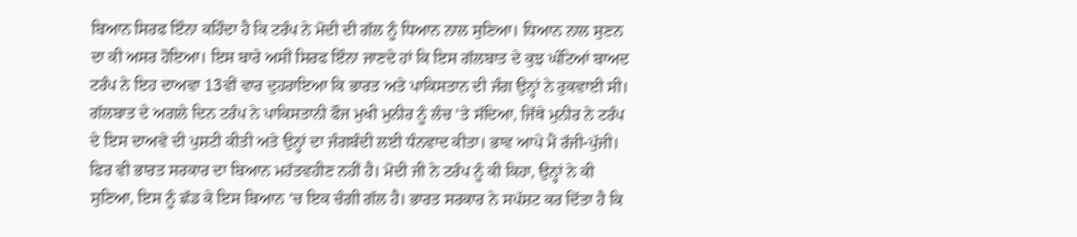ਬਿਆਨ ਸਿਰਫ ਇੰਨਾ ਕਹਿੰਦਾ ਹੈ ਕਿ ਟਰੰਪ ਨੇ ਮੋਦੀ ਦੀ ਗੱਲ ਨੂੰ ਧਿਆਨ ਨਾਲ ਸੁਣਿਆ। ਧਿਆਨ ਨਾਲ ਸੁਣਨ ਦਾ ਕੀ ਅਸਰ ਹੋਇਆ। ਇਸ ਬਾਰੇ ਅਸੀਂ ਸਿਰਫ ਇੰਨਾ ਜਾਣਦੇ ਹਾਂ ਕਿ ਇਸ ਗੱਲਬਾਤ ਦੇ ਕੁਝ ਘੰਟਿਆਂ ਬਾਅਦ ਟਰੰਪ ਨੇ ਇਹ ਦਾਅਵਾ 13ਵੀਂ ਵਾਰ ਦੁਹਰਾਇਆ ਕਿ ਭਾਰਤ ਅਤੇ ਪਾਕਿਸਤਾਨ ਦੀ ਜੰਗ ਉਨ੍ਹਾਂ ਨੇ ਰੁਕਵਾਈ ਸੀ। ਗੱਲਬਾਤ ਦੇ ਅਗਲੇ ਦਿਨ ਟਰੰਪ ਨੇ ਪਾਕਿਸਤਾਨੀ ਫੌਜ ਮੁਖੀ ਮੁਨੀਰ ਨੂੰ ਲੰਚ ’ਤੇ ਸੱਦਿਆ, ਜਿੱਥੇ ਮੁਨੀਰ ਨੇ ਟਰੰਪ ਦੇ ਇਸ ਦਾਅਵੇ ਦੀ ਪੁਸ਼ਟੀ ਕੀਤੀ ਅਤੇ ਉਨ੍ਹਾਂ ਦਾ ਜੰਗਬੰਦੀ ਲਈ ਧੰਨਵਾਦ ਕੀਤਾ। ਭਾਵ ਆਪੇ ਮੈਂ ਰੱਜੀ-ਪੁੱਜੀ।
ਫਿਰ ਵੀ ਭਾਰਤ ਸਰਕਾਰ ਦਾ ਬਿਆਨ ਮਹੱਤਵਹੀਣ ਨਹੀਂ ਹੈ। ਮੋਦੀ ਜੀ ਨੇ ਟਰੰਪ ਨੂੰ ਕੀ ਕਿਹਾ, ਉਨ੍ਹਾਂ ਨੇ ਕੀ ਸੁਣਿਆ, ਇਸ ਨੂੰ ਛੱਡ ਕੇ ਇਸ ਬਿਆਨ ’ਚ ਇਕ ਚੰਗੀ ਗੱਲ ਹੈ। ਭਾਰਤ ਸਰਕਾਰ ਨੇ ਸਪੱਸ਼ਟ ਕਰ ਦਿੱਤਾ ਹੈ ਕਿ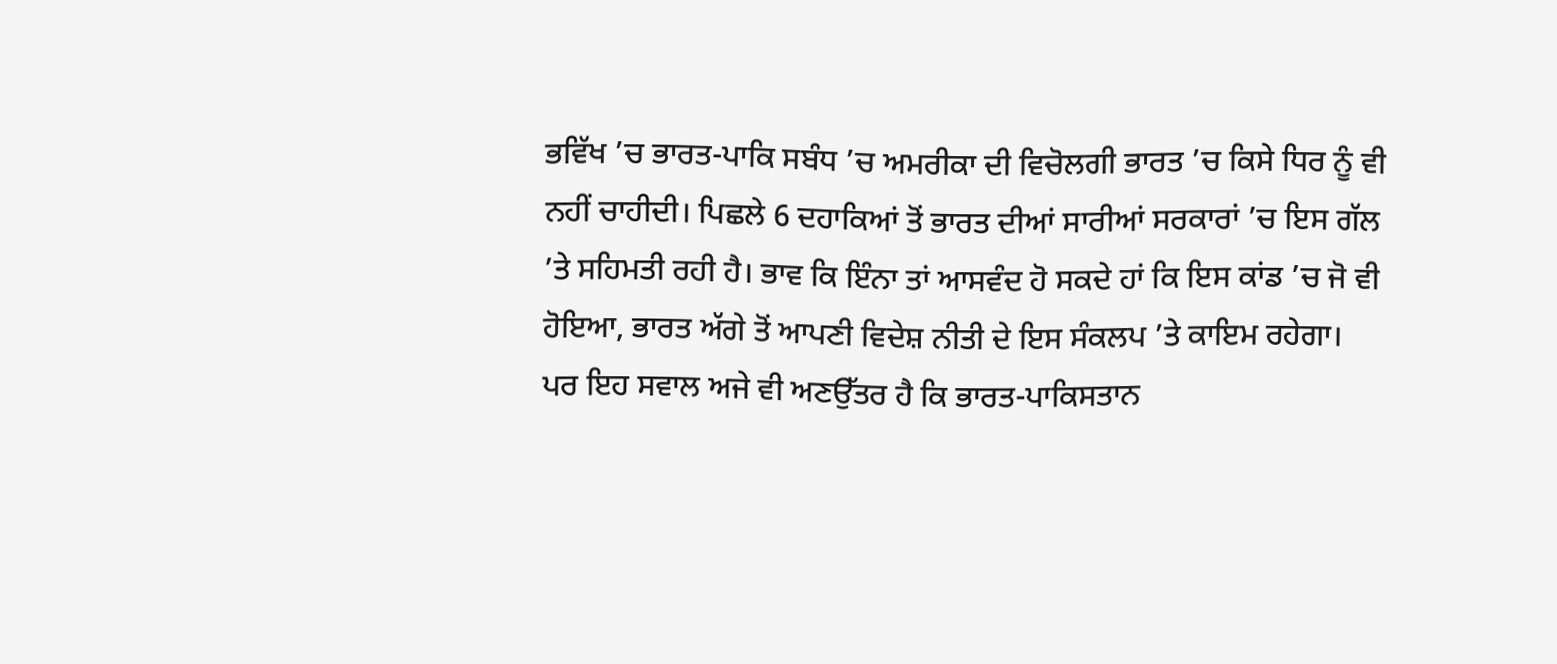ਭਵਿੱਖ ’ਚ ਭਾਰਤ-ਪਾਕਿ ਸਬੰਧ ’ਚ ਅਮਰੀਕਾ ਦੀ ਵਿਚੋਲਗੀ ਭਾਰਤ ’ਚ ਕਿਸੇ ਧਿਰ ਨੂੰ ਵੀ ਨਹੀਂ ਚਾਹੀਦੀ। ਪਿਛਲੇ 6 ਦਹਾਕਿਆਂ ਤੋਂ ਭਾਰਤ ਦੀਆਂ ਸਾਰੀਆਂ ਸਰਕਾਰਾਂ ’ਚ ਇਸ ਗੱਲ ’ਤੇ ਸਹਿਮਤੀ ਰਹੀ ਹੈ। ਭਾਵ ਕਿ ਇੰਨਾ ਤਾਂ ਆਸਵੰਦ ਹੋ ਸਕਦੇ ਹਾਂ ਕਿ ਇਸ ਕਾਂਡ ’ਚ ਜੋ ਵੀ ਹੋਇਆ, ਭਾਰਤ ਅੱਗੇ ਤੋਂ ਆਪਣੀ ਵਿਦੇਸ਼ ਨੀਤੀ ਦੇ ਇਸ ਸੰਕਲਪ ’ਤੇ ਕਾਇਮ ਰਹੇਗਾ।
ਪਰ ਇਹ ਸਵਾਲ ਅਜੇ ਵੀ ਅਣਉੱਤਰ ਹੈ ਕਿ ਭਾਰਤ-ਪਾਕਿਸਤਾਨ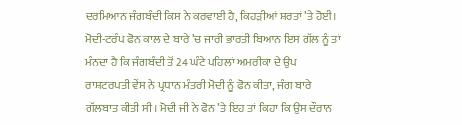ਦਰਮਿਆਨ ਜੰਗਬੰਦੀ ਕਿਸ ਨੇ ਕਰਵਾਈ ਹੈ, ਕਿਹੜੀਆਂ ਸ਼ਰਤਾਂ ’ਤੇ ਹੋਈ। ਮੋਦੀ-ਟਰੰਪ ਫੋਨ ਕਾਲ ਦੇ ਬਾਰੇ ’ਚ ਜਾਰੀ ਭਾਰਤੀ ਬਿਆਨ ਇਸ ਗੱਲ ਨੂੰ ਤਾਂ ਮੰਨਦਾ ਹੈ ਕਿ ਜੰਗਬੰਦੀ ਤੋਂ 24 ਘੰਟੇ ਪਹਿਲਾਂ ਅਮਰੀਕਾ ਦੇ ਉਪ ਰਾਸ਼ਟਰਪਤੀ ਵੇਂਸ ਨੇ ਪ੍ਰਧਾਨ ਮੰਤਰੀ ਮੋਦੀ ਨੂੰ ਫੋਨ ਕੀਤਾ, ਜੰਗ ਬਾਰੇ ਗੱਲਬਾਤ ਕੀਤੀ ਸੀ। ਮੋਦੀ ਜੀ ਨੇ ਫੋਨ ’ਤੇ ਇਹ ਤਾਂ ਕਿਹਾ ਕਿ ਉਸ ਦੌਰਾਨ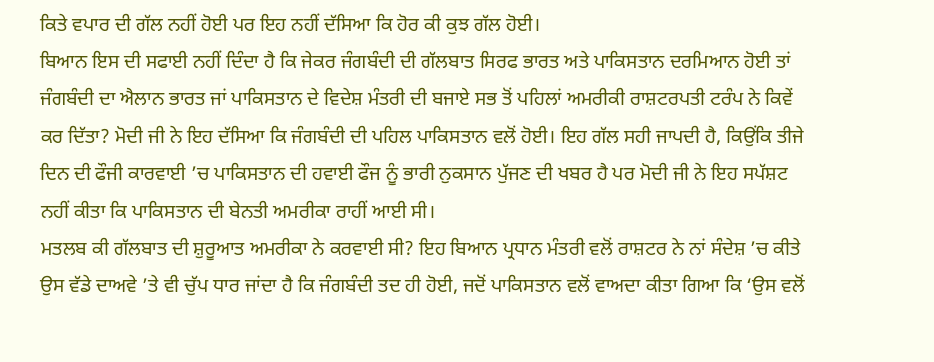ਕਿਤੇ ਵਪਾਰ ਦੀ ਗੱਲ ਨਹੀਂ ਹੋਈ ਪਰ ਇਹ ਨਹੀਂ ਦੱਸਿਆ ਕਿ ਹੋਰ ਕੀ ਕੁਝ ਗੱਲ ਹੋਈ।
ਬਿਆਨ ਇਸ ਦੀ ਸਫਾਈ ਨਹੀਂ ਦਿੰਦਾ ਹੈ ਕਿ ਜੇਕਰ ਜੰਗਬੰਦੀ ਦੀ ਗੱਲਬਾਤ ਸਿਰਫ ਭਾਰਤ ਅਤੇ ਪਾਕਿਸਤਾਨ ਦਰਮਿਆਨ ਹੋਈ ਤਾਂ ਜੰਗਬੰਦੀ ਦਾ ਐਲਾਨ ਭਾਰਤ ਜਾਂ ਪਾਕਿਸਤਾਨ ਦੇ ਵਿਦੇਸ਼ ਮੰਤਰੀ ਦੀ ਬਜਾਏ ਸਭ ਤੋਂ ਪਹਿਲਾਂ ਅਮਰੀਕੀ ਰਾਸ਼ਟਰਪਤੀ ਟਰੰਪ ਨੇ ਕਿਵੇਂ ਕਰ ਦਿੱਤਾ? ਮੋਦੀ ਜੀ ਨੇ ਇਹ ਦੱਸਿਆ ਕਿ ਜੰਗਬੰਦੀ ਦੀ ਪਹਿਲ ਪਾਕਿਸਤਾਨ ਵਲੋਂ ਹੋਈ। ਇਹ ਗੱਲ ਸਹੀ ਜਾਪਦੀ ਹੈ, ਕਿਉਂਕਿ ਤੀਜੇ ਦਿਨ ਦੀ ਫੌਜੀ ਕਾਰਵਾਈ ’ਚ ਪਾਕਿਸਤਾਨ ਦੀ ਹਵਾਈ ਫੌਜ ਨੂੰ ਭਾਰੀ ਨੁਕਸਾਨ ਪੁੱਜਣ ਦੀ ਖਬਰ ਹੈ ਪਰ ਮੋਦੀ ਜੀ ਨੇ ਇਹ ਸਪੱਸ਼ਟ ਨਹੀਂ ਕੀਤਾ ਕਿ ਪਾਕਿਸਤਾਨ ਦੀ ਬੇਨਤੀ ਅਮਰੀਕਾ ਰਾਹੀਂ ਆਈ ਸੀ।
ਮਤਲਬ ਕੀ ਗੱਲਬਾਤ ਦੀ ਸ਼ੁਰੂਆਤ ਅਮਰੀਕਾ ਨੇ ਕਰਵਾਈ ਸੀ? ਇਹ ਬਿਆਨ ਪ੍ਰਧਾਨ ਮੰਤਰੀ ਵਲੋਂ ਰਾਸ਼ਟਰ ਨੇ ਨਾਂ ਸੰਦੇਸ਼ ’ਚ ਕੀਤੇ ਉਸ ਵੱਡੇ ਦਾਅਵੇ ’ਤੇ ਵੀ ਚੁੱਪ ਧਾਰ ਜਾਂਦਾ ਹੈ ਕਿ ਜੰਗਬੰਦੀ ਤਦ ਹੀ ਹੋਈ, ਜਦੋਂ ਪਾਕਿਸਤਾਨ ਵਲੋਂ ਵਾਅਦਾ ਕੀਤਾ ਗਿਆ ਕਿ ‘ਉਸ ਵਲੋਂ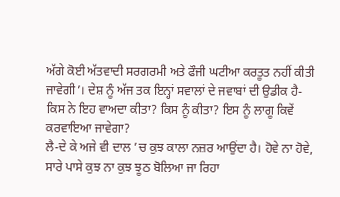ਅੱਗੇ ਕੋਈ ਅੱਤਵਾਦੀ ਸਰਗਰਮੀ ਅਤੇ ਫੌਜੀ ਘਟੀਆ ਕਰਤੂਤ ਨਹੀਂ ਕੀਤੀ ਜਾਵੇਗੀ’। ਦੇਸ਼ ਨੂੰ ਅੱਜ ਤਕ ਇਨ੍ਹਾਂ ਸਵਾਲਾਂ ਦੇ ਜਵਾਬਾਂ ਦੀ ਉਡੀਕ ਹੈ-ਕਿਸ ਨੇ ਇਹ ਵਾਅਦਾ ਕੀਤਾ? ਕਿਸ ਨੂੰ ਕੀਤਾ? ਇਸ ਨੂੰ ਲਾਗੂ ਕਿਵੇਂ ਕਰਵਾਇਆ ਜਾਵੇਗਾ?
ਲੈ-ਦੇ ਕੇ ਅਜੇ ਵੀ ਦਾਲ ’ਚ ਕੁਝ ਕਾਲਾ ਨਜ਼ਰ ਆਉਂਦਾ ਹੈ। ਹੋਵੇ ਨਾ ਹੋਵੇ, ਸਾਰੇ ਪਾਸੇ ਕੁਝ ਨਾ ਕੁਝ ਝੂਠ ਬੋਲਿਆ ਜਾ ਰਿਹਾ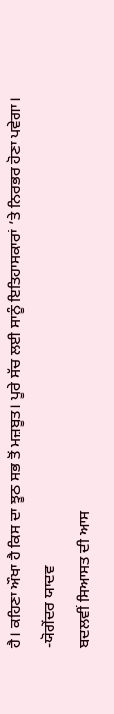ਹੈ। ਕਹਿਣਾ ਔਖਾ ਹੈ ਕਿਸ ਦਾ ਝੂਠ ਸਭ ਤੋਂ ਮਜ਼ਬੂਤ। ਪੂਰੇ ਸੱਚ ਲਈ ਸਾਨੂੰ ਇਤਿਹਾਸਕਾਰਾਂ ’ਤੇ ਨਿਰਭਰ ਹੋਣਾ ਪਵੇਗਾ।
-ਯੋਗੇਂਦਰ ਯਾਦਵ
ਬਦਲਵੀਂ ਸਿਆਸਤ ਦੀ ਆਸ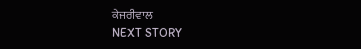ਕੇਜਰੀਵਾਲ
NEXT STORY